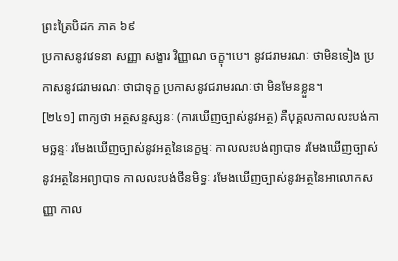ព្រះត្រៃបិដក ភាគ ៦៩
ប្រកាសនូវវេទនា សញ្ញា សង្ខារ វិញ្ញាណ ចក្ខុ។បេ។ នូវជរាមរណៈ ថាមិនទៀង ប្រកាសនូវជរាមរណៈ ថាជាទុក្ខ ប្រកាសនូវជរាមរណៈថា មិនមែនខ្លួន។
[២៤១] ពាក្យថា អត្ថសន្ទស្សនៈ (ការឃើញច្បាស់នូវអត្ថ) គឺបុគ្គលកាលលះបង់កាមច្ឆន្ទៈ រមែងឃើញច្បាស់នូវអត្ថនៃនេក្ខម្មៈ កាលលះបង់ព្យាបាទ រមែងឃើញច្បាស់ នូវអត្ថនៃអព្យាបាទ កាលលះបង់ថីនមិទ្ធៈ រមែងឃើញច្បាស់នូវអត្ថនៃអាលោកសញ្ញា កាល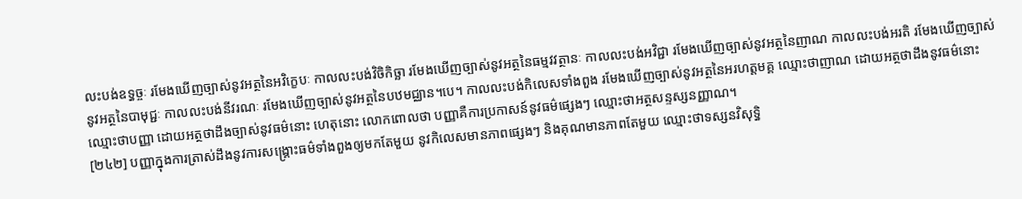លះបង់ឧទ្ធច្ចៈ រមែងឃើញច្បាស់នូវអត្ថនៃអវិក្ខេបៈ កាលលះបង់វិចិកិច្ឆា រមែងឃើញច្បាស់នូវអត្ថនៃធម្មវវត្ថានៈ កាលលះបង់អវិជ្ជា រមែងឃើញច្បាស់នូវអត្ថនៃញាណ កាលលះបង់អរតិ រមែងឃើញច្បាស់នូវអត្ថនៃបាមុជ្ជៈ កាលលះបង់នីវរណៈ រមែងឃើញច្បាស់នូវអត្ថនៃបឋមជ្ឈាន។បេ។ កាលលះបង់កិលេសទាំងពួង រមែងឃើញច្បាស់នូវអត្ថនៃអរហត្តមគ្គ ឈ្មោះថាញាណ ដោយអត្ថថាដឹងនូវធម៌នោះ ឈ្មោះថាបញ្ញា ដោយអត្ថថាដឹងច្បាស់នូវធម៌នោះ ហេតុនោះ លោកពោលថា បញ្ញាគឺការប្រកាសន៍នូវធម៌ផ្សេងៗ ឈ្មោះថាអត្ថសន្ទស្សនញ្ញាណ។
[២៤២] បញ្ញាក្នុងការត្រាស់ដឹងនូវការសង្គ្រោះធម៌ទាំងពួងឲ្យមកតែមួយ នូវកិលេសមានភាពផ្សេងៗ និងគុណមានភាពតែមួយ ឈ្មោះថាទស្សនវិសុទ្ធិ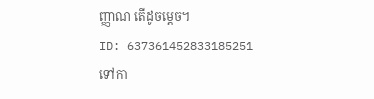ញ្ញាណ តើដូចម្ដេច។
ID: 637361452833185251
ទៅកា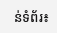ន់ទំព័រ៖